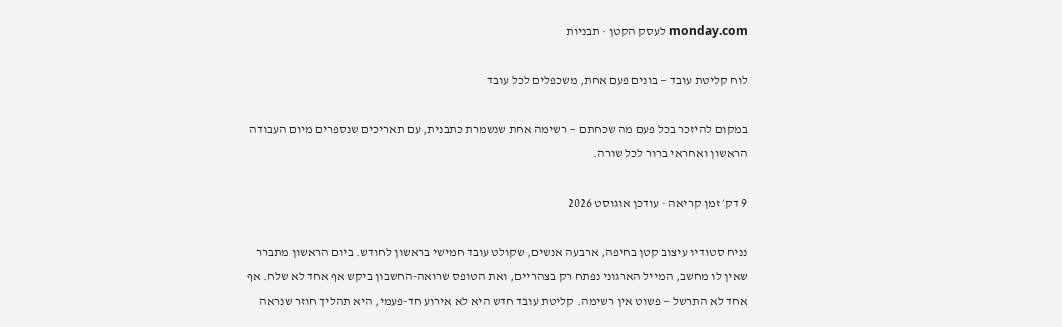monday.com לעסק הקטן · תבניות

לוח קליטת עובד — בונים פעם אחת, משכפלים לכל עובד

במקום להיזכר בכל פעם מה שכחתם — רשימה אחת שנשמרת כתבנית, עם תאריכים שנספרים מיום העבודה הראשון ואחראי ברור לכל שורה.

9 דק׳ זמן קריאה · עודכן אוגוסט 2026

נניח סטודיו עיצוב קטן בחיפה, ארבעה אנשים, שקולט עובד חמישי בראשון לחודש. ביום הראשון מתברר שאין לו מחשב, המייל הארגוני נפתח רק בצהריים, ואת הטופס שרואה-החשבון ביקש אף אחד לא שלח. אף אחד לא התרשל — פשוט אין רשימה. קליטת עובד חדש היא לא אירוע חד-פעמי, היא תהליך חוזר שנראה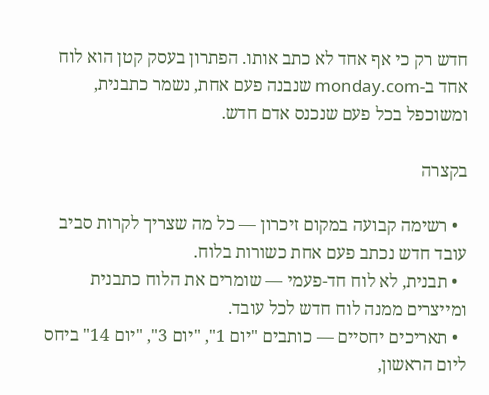חדש רק כי אף אחד לא כתב אותו. הפתרון בעסק קטן הוא לוח אחד ב-monday.com שנבנה פעם אחת, נשמר כתבנית, ומשוכפל בכל פעם שנכנס אדם חדש.

בקצרה

  • רשימה קבועה במקום זיכרון — כל מה שצריך לקרות סביב עובד חדש נכתב פעם אחת כשורות בלוח.
  • תבנית, לא לוח חד-פעמי — שומרים את הלוח כתבנית ומייצרים ממנה לוח חדש לכל עובד.
  • תאריכים יחסיים — כותבים "יום 1", "יום 3", "יום 14" ביחס ליום הראשון,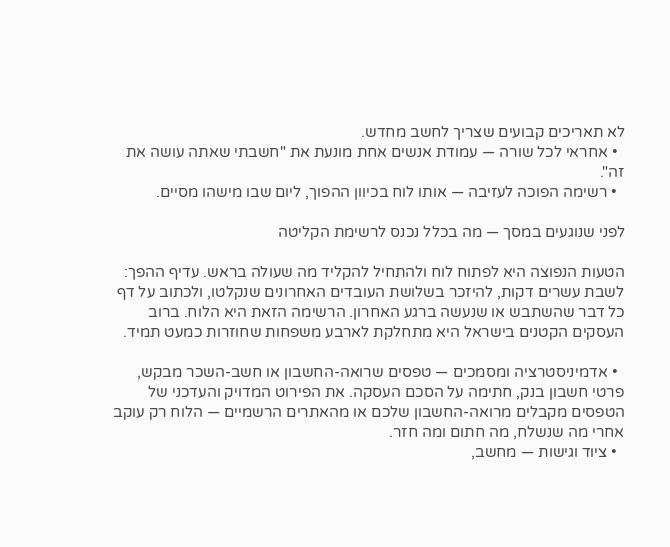לא תאריכים קבועים שצריך לחשב מחדש.
  • אחראי לכל שורה — עמודת אנשים אחת מונעת את "חשבתי שאתה עושה את זה".
  • רשימה הפוכה לעזיבה — אותו לוח בכיוון ההפוך, ליום שבו מישהו מסיים.

לפני שנוגעים במסך — מה בכלל נכנס לרשימת הקליטה

הטעות הנפוצה היא לפתוח לוח ולהתחיל להקליד מה שעולה בראש. עדיף ההפך: לשבת עשרים דקות, להיזכר בשלושת העובדים האחרונים שנקלטו, ולכתוב על דף כל דבר שהשתבש או שנעשה ברגע האחרון. הרשימה הזאת היא הלוח. ברוב העסקים הקטנים בישראל היא מתחלקת לארבע משפחות שחוזרות כמעט תמיד.

  • אדמיניסטרציה ומסמכים — טפסים שרואה-החשבון או חשב-השכר מבקש, פרטי חשבון בנק, חתימה על הסכם העסקה. את הפירוט המדויק והעדכני של הטפסים מקבלים מרואה-החשבון שלכם או מהאתרים הרשמיים — הלוח רק עוקב אחרי מה שנשלח, מה חתום ומה חזר.
  • ציוד וגישות — מחשב,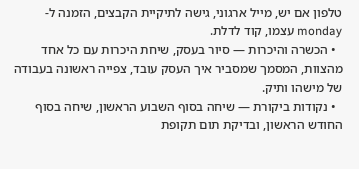טלפון אם יש, מייל ארגוני, גישה לתיקיית הקבצים, הזמנה ל-monday עצמו, קוד לדלת.
  • הכשרה והיכרות — סיור בעסק, שיחת היכרות עם כל אחד מהצוות, המסמך שמסביר איך העסק עובד, צפייה ראשונה בעבודה של מישהו ותיק.
  • נקודות ביקורת — שיחה בסוף השבוע הראשון, שיחה בסוף החודש הראשון, ובדיקת תום תקופת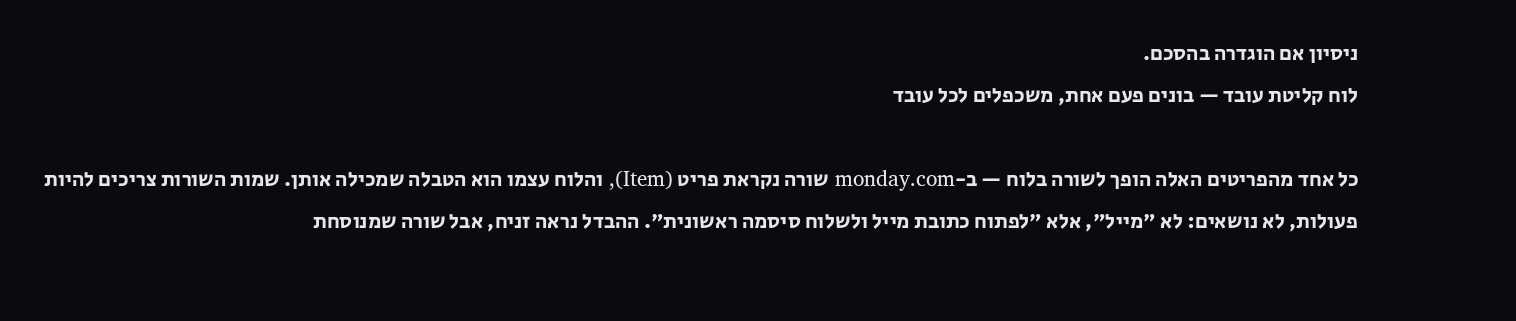ניסיון אם הוגדרה בהסכם.
לוח קליטת עובד — בונים פעם אחת, משכפלים לכל עובד

כל אחד מהפריטים האלה הופך לשורה בלוח — ב-monday.com שורה נקראת פריט (Item), והלוח עצמו הוא הטבלה שמכילה אותן. שמות השורות צריכים להיות פעולות, לא נושאים: לא "מייל", אלא "לפתוח כתובת מייל ולשלוח סיסמה ראשונית". ההבדל נראה זניח, אבל שורה שמנוסחת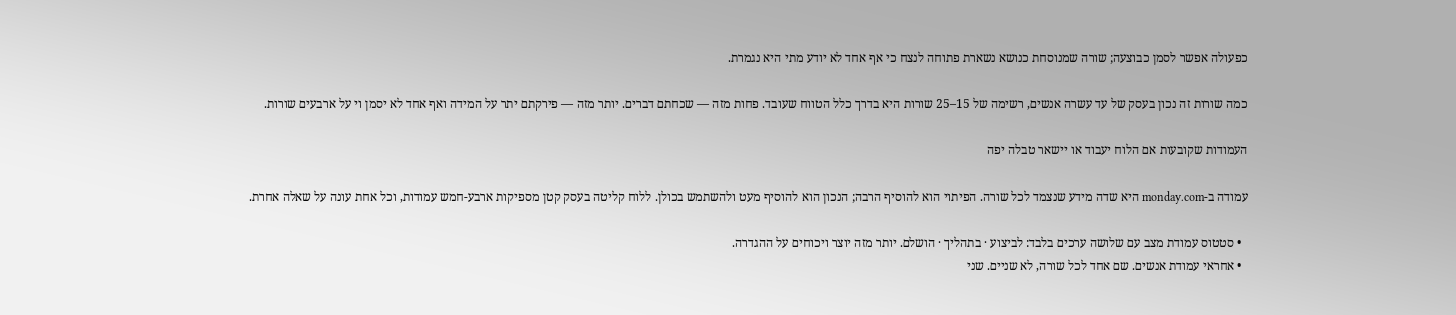כפעולה אפשר לסמן כבוצעה; שורה שמנוסחת כנושא נשארת פתוחה לנצח כי אף אחד לא יודע מתי היא נגמרת.

כמה שורות זה נכון בעסק של עד עשרה אנשים, רשימה של 15–25 שורות היא בדרך כלל הטווח שעובד. פחות מזה — שכחתם דברים. יותר מזה — פירקתם יתר על המידה ואף אחד לא יסמן וי על ארבעים שורות.

העמודות שקובעות אם הלוח יעבוד או יישאר טבלה יפה

עמודה ב-monday.com היא שדה מידע שנצמד לכל שורה. הפיתוי הוא להוסיף הרבה; הנכון הוא להוסיף מעט ולהשתמש בכולן. ללוח קליטה בעסק קטן מספיקות ארבע-חמש עמודות, וכל אחת עונה על שאלה אחרת.

  • סטטוס עמודת מצב עם שלושה ערכים בלבד: לביצוע · בתהליך · הושלם. יותר מזה יוצר ויכוחים על ההגדרה.
  • אחראי עמודת אנשים. שם אחד לכל שורה, לא שניים. שני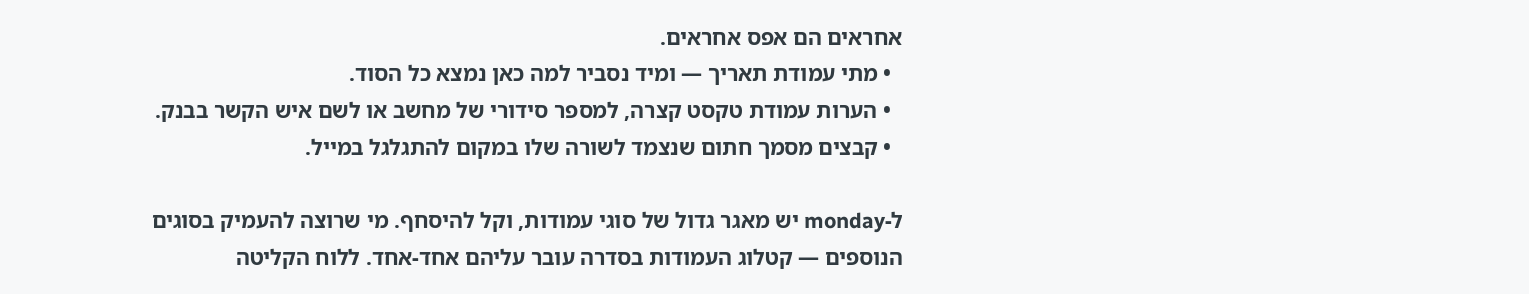אחראים הם אפס אחראים.
  • מתי עמודת תאריך — ומיד נסביר למה כאן נמצא כל הסוד.
  • הערות עמודת טקסט קצרה, למספר סידורי של מחשב או לשם איש הקשר בבנק.
  • קבצים מסמך חתום שנצמד לשורה שלו במקום להתגלגל במייל.

ל-monday יש מאגר גדול של סוגי עמודות, וקל להיסחף. מי שרוצה להעמיק בסוגים הנוספים — קטלוג העמודות בסדרה עובר עליהם אחד-אחד. ללוח הקליטה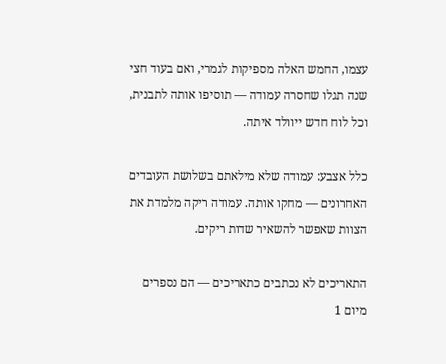עצמו, החמש האלה מספיקות לגמרי, ואם בעוד חצי שנה תגלו שחסרה עמודה — תוסיפו אותה לתבנית, וכל לוח חדש ייוולד איתה.

כלל אצבע: עמודה שלא מילאתם בשלושת העובדים האחרונים — מחקו אותה. עמודה ריקה מלמדת את הצוות שאפשר להשאיר שדות ריקים.

התאריכים לא נכתבים כתאריכים — הם נספרים מיום 1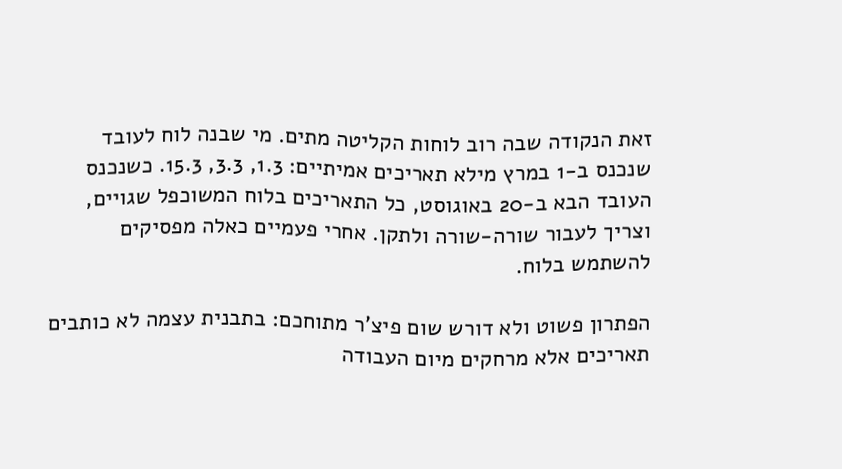זאת הנקודה שבה רוב לוחות הקליטה מתים. מי שבנה לוח לעובד שנכנס ב-1 במרץ מילא תאריכים אמיתיים: 1.3, 3.3, 15.3. כשנכנס העובד הבא ב-20 באוגוסט, כל התאריכים בלוח המשוכפל שגויים, וצריך לעבור שורה-שורה ולתקן. אחרי פעמיים כאלה מפסיקים להשתמש בלוח.

הפתרון פשוט ולא דורש שום פיצ'ר מתוחכם: בתבנית עצמה לא כותבים תאריכים אלא מרחקים מיום העבודה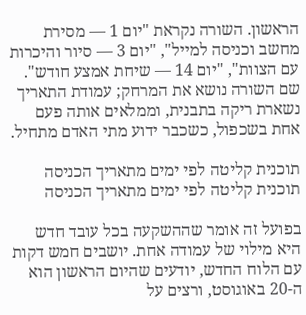הראשון. השורה נקראת "יום 1 — מסירת מחשב וכניסה למייל", "יום 3 — סיור והיכרות עם הצוות", "יום 14 — שיחת אמצע חודש". שם השורה נושא את המרחק; עמודת התאריך נשארת ריקה בתבנית, וממלאים אותה פעם אחת בשכפול, כשכבר ידוע מתי האדם מתחיל.

תוכנית קליטה לפי ימים מתאריך הכניסה
תוכנית קליטה לפי ימים מתאריך הכניסה

בפועל זה אומר שההשקעה בכל עובד חדש היא מילוי של עמודה אחת. יושבים חמש דקות עם הלוח החדש, יודעים שהיום הראשון הוא ה-20 באוגוסט, ורצים על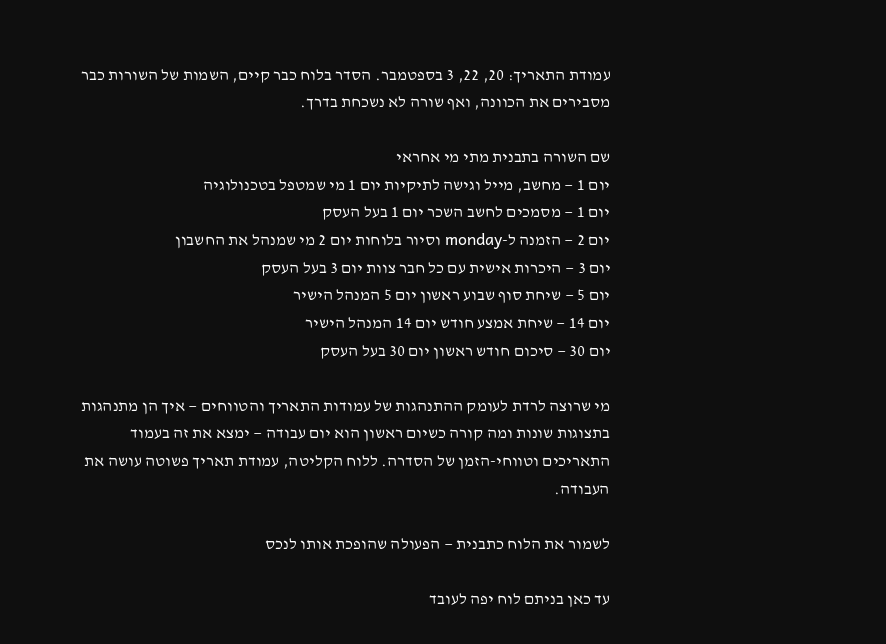עמודת התאריך: 20, 22, 3 בספטמבר. הסדר בלוח כבר קיים, השמות של השורות כבר מסבירים את הכוונה, ואף שורה לא נשכחת בדרך.

שם השורה בתבנית מתי מי אחראי
יום 1 — מחשב, מייל וגישה לתיקיות יום 1 מי שמטפל בטכנולוגיה
יום 1 — מסמכים לחשב השכר יום 1 בעל העסק
יום 2 — הזמנה ל-monday וסיור בלוחות יום 2 מי שמנהל את החשבון
יום 3 — היכרות אישית עם כל חבר צוות יום 3 בעל העסק
יום 5 — שיחת סוף שבוע ראשון יום 5 המנהל הישיר
יום 14 — שיחת אמצע חודש יום 14 המנהל הישיר
יום 30 — סיכום חודש ראשון יום 30 בעל העסק

מי שרוצה לרדת לעומק ההתנהגות של עמודות התאריך והטווחים — איך הן מתנהגות בתצוגות שונות ומה קורה כשיום ראשון הוא יום עבודה — ימצא את זה בעמוד התאריכים וטווחי-הזמן של הסדרה. ללוח הקליטה, עמודת תאריך פשוטה עושה את העבודה.

לשמור את הלוח כתבנית — הפעולה שהופכת אותו לנכס

עד כאן בניתם לוח יפה לעובד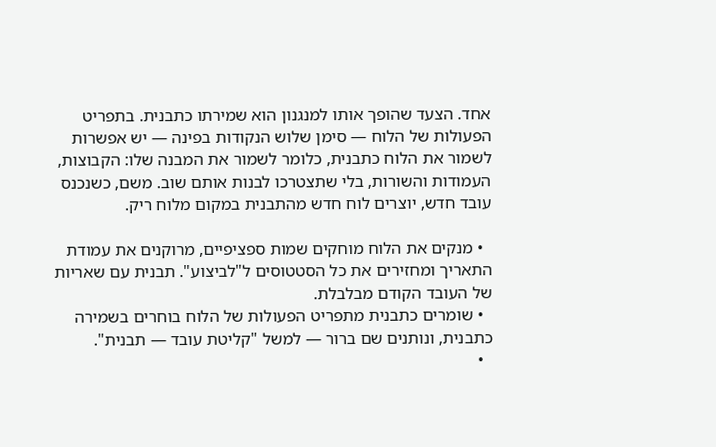אחד. הצעד שהופך אותו למנגנון הוא שמירתו כתבנית. בתפריט הפעולות של הלוח — סימן שלוש הנקודות בפינה — יש אפשרות לשמור את הלוח כתבנית, כלומר לשמור את המבנה שלו: הקבוצות, העמודות והשורות, בלי שתצטרכו לבנות אותם שוב. משם, כשנכנס עובד חדש, יוצרים לוח חדש מהתבנית במקום מלוח ריק.

  • מנקים את הלוח מוחקים שמות ספציפיים, מרוקנים את עמודת התאריך ומחזירים את כל הסטטוסים ל"לביצוע". תבנית עם שאריות של העובד הקודם מבלבלת.
  • שומרים כתבנית מתפריט הפעולות של הלוח בוחרים בשמירה כתבנית, ונותנים שם ברור — למשל "קליטת עובד — תבנית".
  •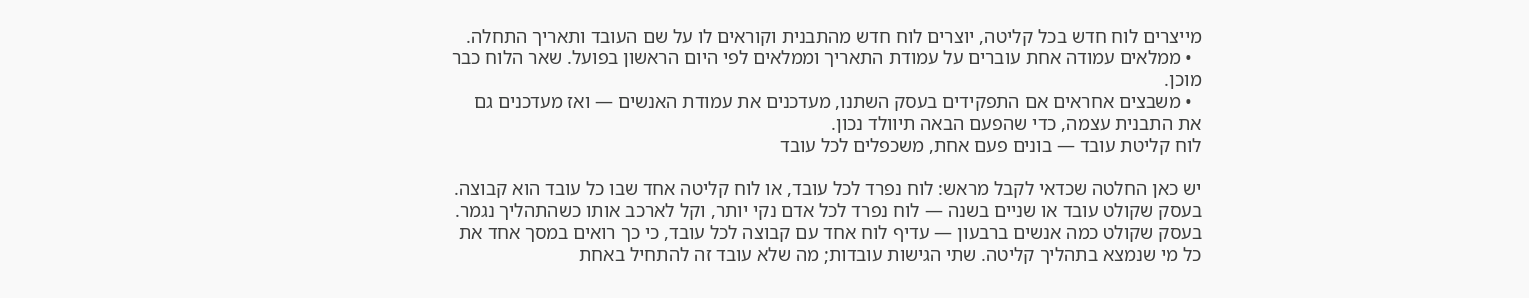מייצרים לוח חדש בכל קליטה, יוצרים לוח חדש מהתבנית וקוראים לו על שם העובד ותאריך התחלה.
  • ממלאים עמודה אחת עוברים על עמודת התאריך וממלאים לפי היום הראשון בפועל. שאר הלוח כבר מוכן.
  • משבצים אחראים אם התפקידים בעסק השתנו, מעדכנים את עמודת האנשים — ואז מעדכנים גם את התבנית עצמה, כדי שהפעם הבאה תיוולד נכון.
לוח קליטת עובד — בונים פעם אחת, משכפלים לכל עובד

יש כאן החלטה שכדאי לקבל מראש: לוח נפרד לכל עובד, או לוח קליטה אחד שבו כל עובד הוא קבוצה. בעסק שקולט עובד או שניים בשנה — לוח נפרד לכל אדם נקי יותר, וקל לארכב אותו כשהתהליך נגמר. בעסק שקולט כמה אנשים ברבעון — עדיף לוח אחד עם קבוצה לכל עובד, כי כך רואים במסך אחד את כל מי שנמצא בתהליך קליטה. שתי הגישות עובדות; מה שלא עובד זה להתחיל באחת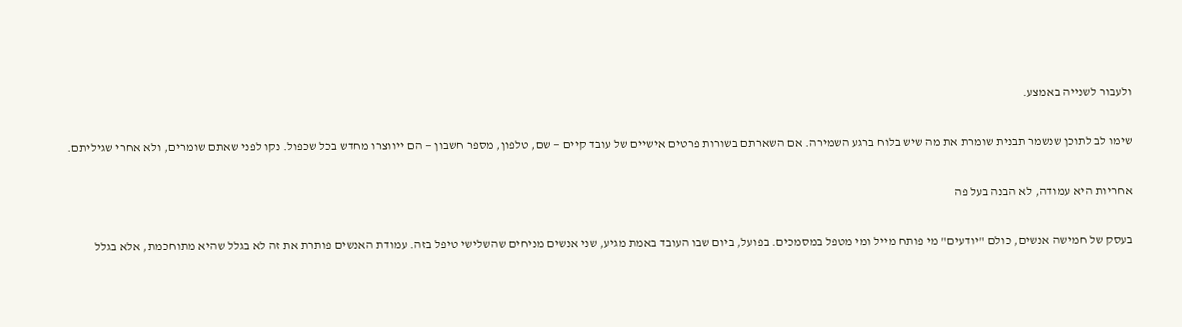ולעבור לשנייה באמצע.

שימו לב לתוכן שנשמר תבנית שומרת את מה שיש בלוח ברגע השמירה. אם השארתם בשורות פרטים אישיים של עובד קיים — שם, טלפון, מספר חשבון — הם ייווצרו מחדש בכל שכפול. נקו לפני שאתם שומרים, ולא אחרי שגיליתם.

אחריות היא עמודה, לא הבנה בעל פה

בעסק של חמישה אנשים, כולם "יודעים" מי פותח מייל ומי מטפל במסמכים. בפועל, ביום שבו העובד באמת מגיע, שני אנשים מניחים שהשלישי טיפל בזה. עמודת האנשים פותרת את זה לא בגלל שהיא מתוחכמת, אלא בגלל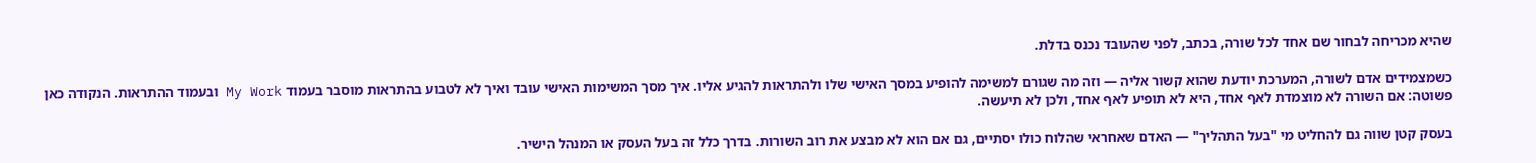שהיא מכריחה לבחור שם אחד לכל שורה, בכתב, לפני שהעובד נכנס בדלת.

כשמצמידים אדם לשורה, המערכת יודעת שהוא קשור אליה — וזה מה שגורם למשימה להופיע במסך האישי שלו ולהתראות להגיע אליו. איך מסך המשימות האישי עובד ואיך לא לטבוע בהתראות מוסבר בעמוד My Work ובעמוד ההתראות. הנקודה כאן פשוטה: אם השורה לא מוצמדת לאף אחד, היא לא תופיע לאף אחד, ולכן לא תיעשה.

בעסק קטן שווה גם להחליט מי "בעל התהליך" — האדם שאחראי שהלוח כולו יסתיים, גם אם הוא לא מבצע את רוב השורות. בדרך כלל זה בעל העסק או המנהל הישיר.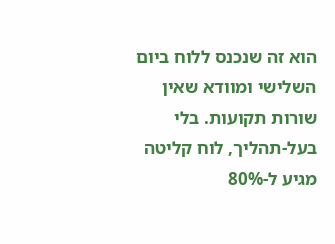הוא זה שנכנס ללוח ביום השלישי ומוודא שאין שורות תקועות. בלי בעל-תהליך, לוח קליטה מגיע ל-80%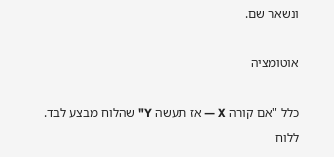ונשאר שם.

אוטומציה

כלל "אם קורה X — אז תעשה Y" שהלוח מבצע לבד. ללוח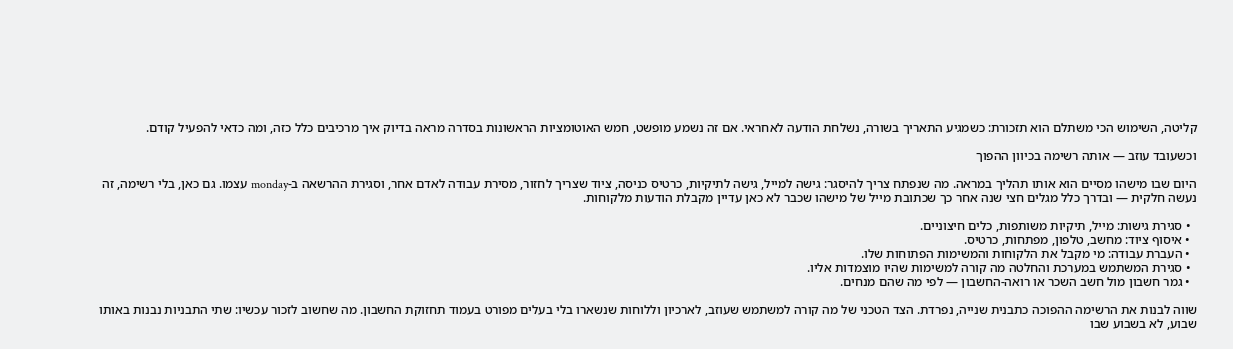קליטה, השימוש הכי משתלם הוא תזכורת: כשמגיע התאריך בשורה, נשלחת הודעה לאחראי. אם זה נשמע מופשט, חמש האוטומציות הראשונות בסדרה מראה בדיוק איך מרכיבים כלל כזה, ומה כדאי להפעיל קודם.

וכשעובד עוזב — אותה רשימה בכיוון ההפוך

היום שבו מישהו מסיים הוא אותו תהליך במראה. מה שנפתח צריך להיסגר: גישה למייל, גישה לתיקיות, כרטיס כניסה, ציוד שצריך לחזור, מסירת עבודה לאדם אחר, וסגירת ההרשאה ב-monday עצמו. גם כאן, בלי רשימה, זה נעשה חלקית — ובדרך כלל מגלים חצי שנה אחר כך שכתובת מייל של מישהו שכבר לא כאן עדיין מקבלת הודעות מלקוחות.

  • סגירת גישות: מייל, תיקיות משותפות, כלים חיצוניים.
  • איסוף ציוד: מחשב, טלפון, מפתחות, כרטיס.
  • העברת עבודה: מי מקבל את הלקוחות והמשימות הפתוחות שלו.
  • סגירת המשתמש במערכת והחלטה מה קורה למשימות שהיו מוצמדות אליו.
  • גמר חשבון מול חשב השכר או רואה-החשבון — לפי מה שהם מנחים.

שווה לבנות את הרשימה ההפוכה כתבנית שנייה, נפרדת. הצד הטכני של מה קורה למשתמש שעוזב, לארכיון וללוחות שנשארו בלי בעלים מפורט בעמוד תחזוקת החשבון. מה שחשוב לזכור עכשיו: שתי התבניות נבנות באותו שבוע, לא בשבוע שבו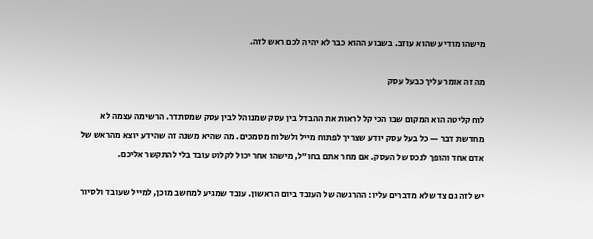מישהו מודיע שהוא עוזב. בשבוע ההוא כבר לא יהיה לכם ראש לזה.

מה זה אומר עליך כבעל עסק

לוח קליטה הוא המקום שבו הכי קל לראות את ההבדל בין עסק שמנוהל לבין עסק שמסתדר. הרשימה עצמה לא מחדשת דבר — כל בעל עסק יודע שצריך לפתוח מייל ולשלוח מסמכים. מה שהיא משנה זה שהידע יוצא מהראש של אדם אחד והופך לנכס של העסק. אם מחר אתם בחו"ל, מישהו אחר יכול לקלוט עובד בלי להתקשר אליכם.

יש לזה גם צד שלא מדברים עליו: ההרגשה של העובד ביום הראשון. עובד שמגיע למחשב מוכן, למייל שעובד ולסיור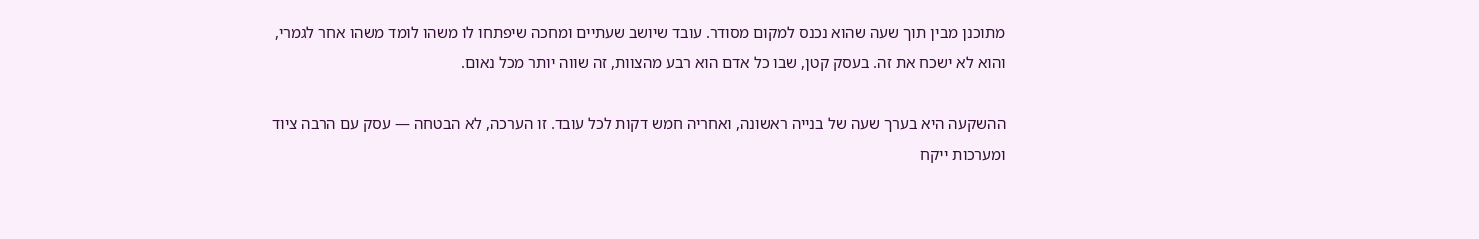מתוכנן מבין תוך שעה שהוא נכנס למקום מסודר. עובד שיושב שעתיים ומחכה שיפתחו לו משהו לומד משהו אחר לגמרי, והוא לא ישכח את זה. בעסק קטן, שבו כל אדם הוא רבע מהצוות, זה שווה יותר מכל נאום.

ההשקעה היא בערך שעה של בנייה ראשונה, ואחריה חמש דקות לכל עובד. זו הערכה, לא הבטחה — עסק עם הרבה ציוד ומערכות ייקח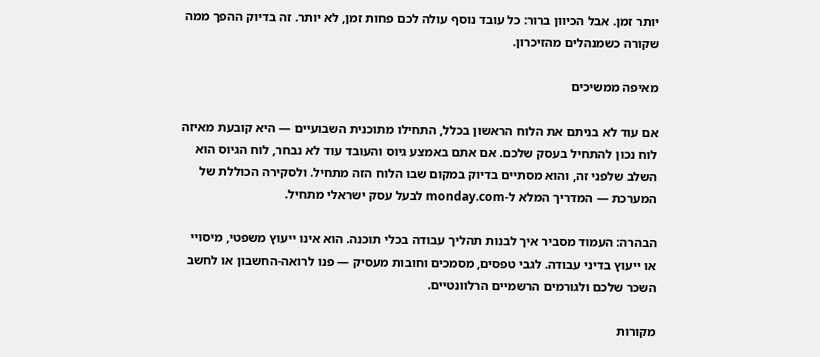יותר זמן. אבל הכיוון ברור: כל עובד נוסף עולה לכם פחות זמן, לא יותר. זה בדיוק ההפך ממה שקורה כשמנהלים מהזיכרון.

מאיפה ממשיכים

אם עוד לא בניתם את הלוח הראשון בכלל, התחילו מתוכנית השבועיים — היא קובעת מאיזה לוח נכון להתחיל בעסק שלכם. אם אתם באמצע גיוס והעובד עוד לא נבחר, לוח הגיוס הוא השלב שלפני זה, והוא מסתיים בדיוק במקום שבו הלוח הזה מתחיל. ולסקירה הכוללת של המערכת — המדריך המלא ל-monday.com לבעל עסק ישראלי מתחיל.

הבהרה: העמוד מסביר איך לבנות תהליך עבודה בכלי תוכנה. הוא אינו ייעוץ משפטי, מיסויי או ייעוץ בדיני עבודה. לגבי טפסים, מסמכים וחובות מעסיק — פנו לרואה-החשבון או לחשב השכר שלכם ולגורמים הרשמיים הרלוונטיים.

מקורות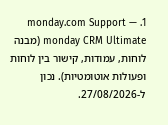1. monday.com Support — monday CRM Ultimate (מבנה לוחות, עמודות, קישור בין לוחות ופעולות אוטומטיות). נכון ל-27/08/2026.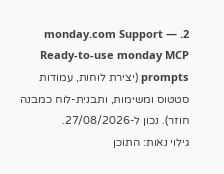2. monday.com Support — Ready-to-use monday MCP prompts (יצירת לוחות, עמודות סטטוס ומשימות, ותבנית-לוח כמבנה חוזר). נכון ל-27/08/2026.
גילוי נאות: התוכן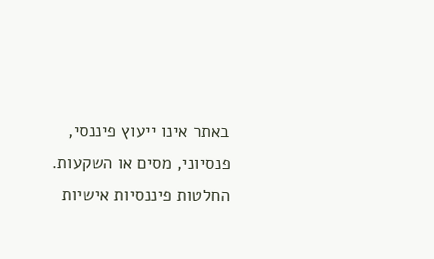באתר אינו ייעוץ פיננסי, פנסיוני, מסים או השקעות. החלטות פיננסיות אישיות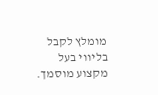מומלץ לקבל בליווי בעל מקצוע מוסמך.